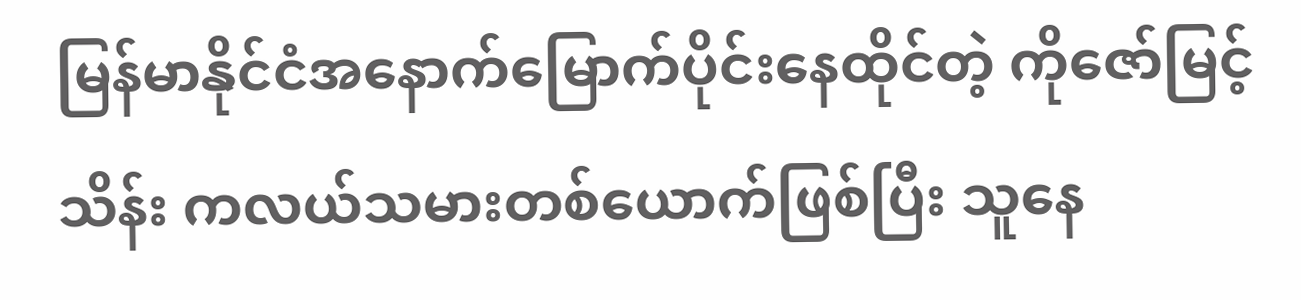မြန်မာနိုင်ငံအနောက်မြောက်ပိုင်းနေထိုင်တဲ့ ကိုဇော်မြင့်သိန်း ကလယ်သမားတစ်ယောက်ဖြစ်ပြီး သူနေ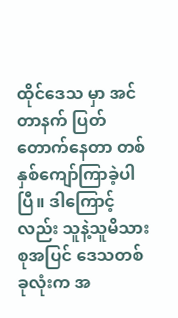ထိုင်ဒေသ မှာ အင်တာနက် ပြတ် တောက်နေတာ တစ်နှစ်ကျော်ကြာခဲ့ပါပြီ။ ဒါကြောင့်လည်း သူနဲ့သူမိသားစုအပြင် ဒေသတစ် ခုလုံးက အ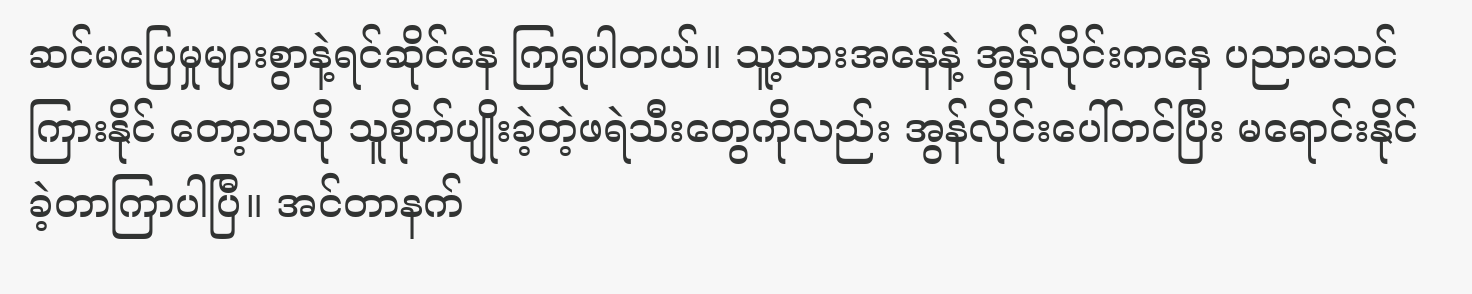ဆင်မပြေမှုများစွာနဲ့ရင်ဆိုင်နေ ကြရပါတယ်။ သူ့သားအနေနဲ့ အွန်လိုင်းကနေ ပညာမသင် ကြားနိုင် တော့သလို သူစိုက်ပျိုးခဲ့တဲ့ဖရဲသီးတွေကိုလည်း အွန်လိုင်းပေါ်တင်ပြီး မရောင်းနိုင်ခဲ့တာကြာပါပြီ။ အင်တာနက်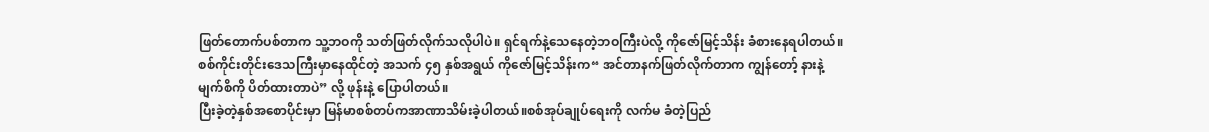ဖြတ်တောက်ပစ်တာက သူ့ဘဝကို သတ်ဖြတ်လိုက်သလိုပါပဲ။ ရှင်ရက်နဲ့သေနေတဲ့ဘဝကြီးပဲလို့ ကိုဇော်မြင့်သိန်း ခံစားနေရပါတယ်။
စစ်ကိုင်းတိုင်းဒေသကြီးမှာနေထိုင်တဲ့ အသက် ၄၅ နှစ်အရွယ် ကိုဇော်မြင့်သိန်းက“ အင်တာနက်ဖြတ်လိုက်တာက ကျွန်တော့် နားနဲ့မျက်စိကို ပိတ်ထားတာပဲ” လို့ ဖုန်းနဲ့ ပြောပါတယ်။
ပြီးခဲ့တဲ့နှစ်အစောပိုင်းမှာ မြန်မာစစ်တပ်ကအာဏာသိမ်းခဲ့ပါတယ်။စစ်အုပ်ချုပ်ရေးကို လက်မ ခံတဲ့ပြည်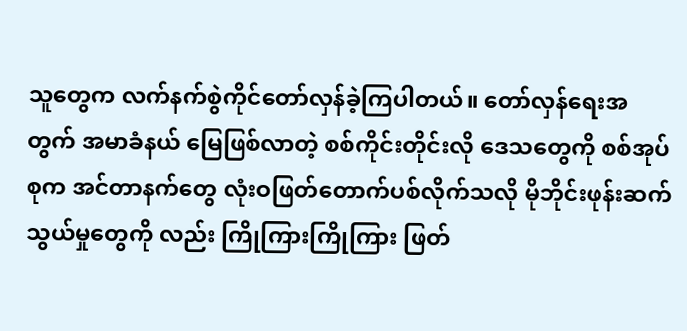သူတွေက လက်နက်စွဲကိုင်တော်လှန်ခဲ့ကြပါတယ်။ တော်လှန်ရေးအတွက် အမာခံနယ် မြေဖြစ်လာတဲ့ စစ်ကိုင်းတိုင်းလို ဒေသတွေကို စစ်အုပ်စုက အင်တာနက်တွေ လုံးဝဖြတ်တောက်ပစ်လိုက်သလို မိုဘိုင်းဖုန်းဆက်သွယ်မှုတွေကို လည်း ကြိုကြားကြိုကြား ဖြတ်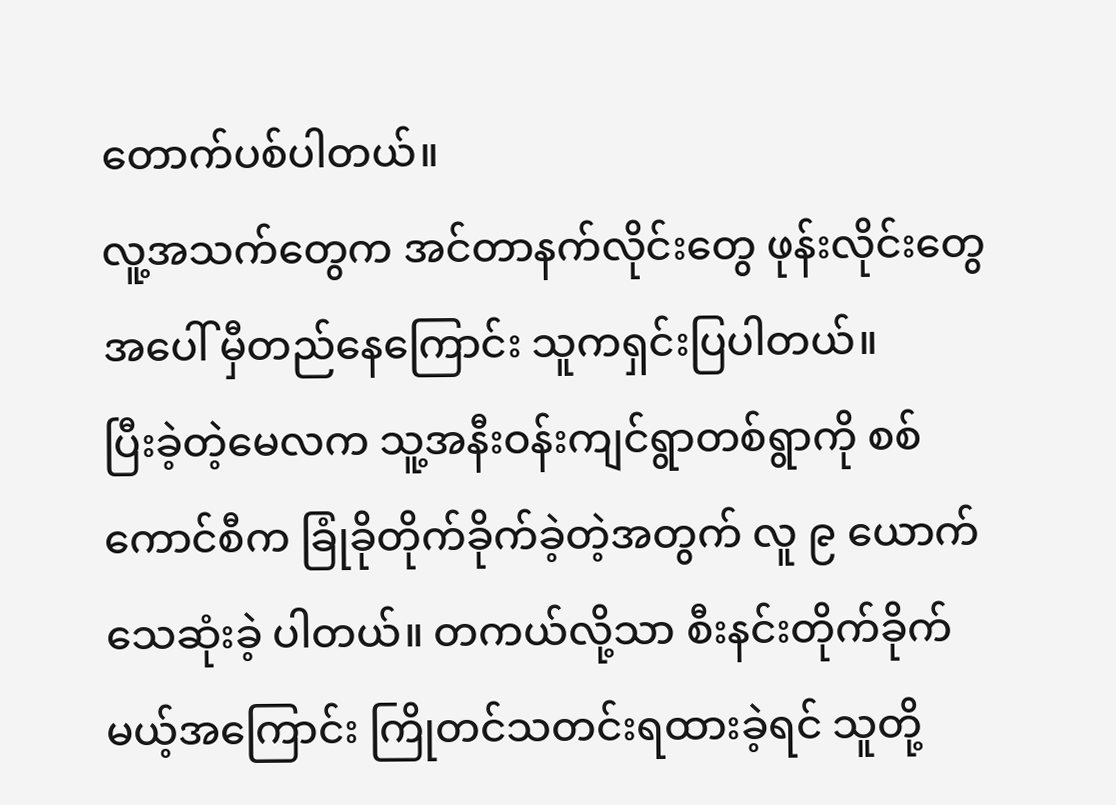တောက်ပစ်ပါတယ်။
လူ့အသက်တွေက အင်တာနက်လိုင်းတွေ ဖုန်းလိုင်းတွေအပေါ် မှီတည်နေကြောင်း သူကရှင်းပြပါတယ်။
ပြီးခဲ့တဲ့မေလက သူ့အနီးဝန်းကျင်ရွာတစ်ရွာကို စစ်ကောင်စီက ခြုံခိုတိုက်ခိုက်ခဲ့တဲ့အတွက် လူ ၉ ယောက်သေဆုံးခဲ့ ပါတယ်။ တကယ်လို့သာ စီးနင်းတိုက်ခိုက်မယ့်အကြောင်း ကြိုတင်သတင်းရထားခဲ့ရင် သူတို့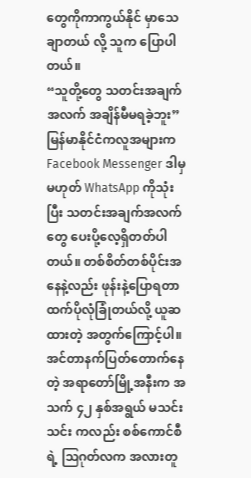တွေကိုကာကွယ်နိုင် မှာသေချာတယ် လို့ သူက ပြောပါ တယ်။
“သူတို့တွေ သတင်းအချက်အလက် အချိန်မီမရခဲ့ဘူး”
မြန်မာနိုင်ငံကလူအများက Facebook Messenger ဒါမှမဟုတ် WhatsApp ကိုသုံးပြီး သတင်းအချက်အလက်တွေ ပေးပို့လေ့ရှိတတ်ပါတယ်။ တစ်စိတ်တစ်ပိုင်းအနေနဲ့လည်း ဖုန်းနဲ့ပြောရတာထက်ပိုလုံခြုံတယ်လို့ ယူဆထားတဲ့ အတွက်ကြောင့်ပါ။
အင်တာနက်ပြတ်တောက်နေတဲ့ အရာတော်မြို့အနီးက အသက် ၄၂ နှစ်အရွယ် မသင်းသင်း ကလည်း စစ်ကောင်စီ ရဲ့ ဩဂုတ်လက အလားတူ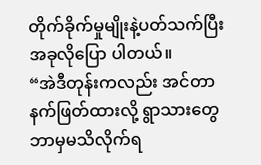တိုက်ခိုက်မှုမျိုးနဲ့ပတ်သက်ပြီး အခုလိုပြော ပါတယ်။
“အဲဒီတုန်းကလည်း အင်တာနက်ဖြတ်ထားလို့ ရွာသားတွေ ဘာမှမသိလိုက်ရ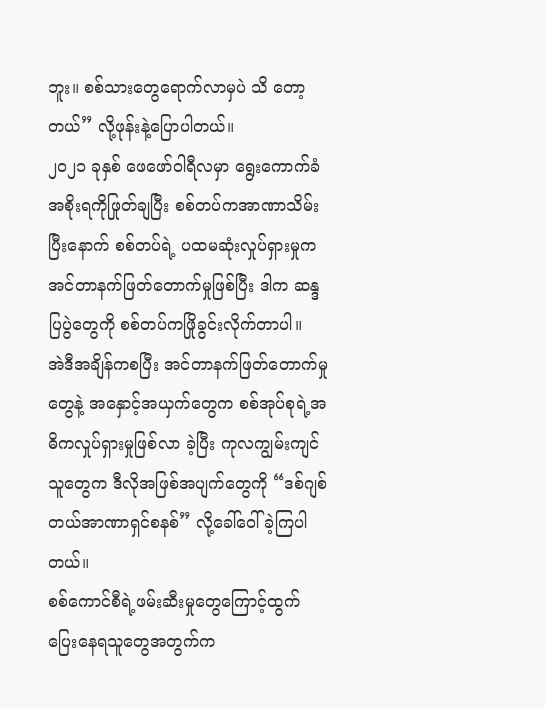ဘူး။ စစ်သားတွေရောက်လာမှပဲ သိ တော့တယ်” လို့ဖုန်းနဲ့ပြောပါတယ်။
၂၀၂၁ ခုနှစ် ဖေဖော်ဝါရီလမှာ ရွေးကောက်ခံအစိုးရကိုဖြုတ်ချပြီး စစ်တပ်ကအာဏာသိမ်းပြီးနောက် စစ်တပ်ရဲ့ ပထမဆုံးလှုပ်ရှားမှုက အင်တာနက်ဖြတ်တောက်မှုဖြစ်ပြီး ဒါက ဆန္ဒပြပွဲတွေကို စစ်တပ်ကဖြိုခွင်းလိုက်တာပါ။
အဲဒီအချိန်ကစပြီး အင်တာနက်ဖြတ်တောက်မှုတွေနဲ့ အနှောင့်အယှက်တွေက စစ်အုပ်စုရဲ့အဓိကလှုပ်ရှားမှုဖြစ်လာ ခဲ့ပြီး ကုလကျွမ်းကျင်သူတွေက ဒီလိုအဖြစ်အပျက်တွေကို “ဒစ်ဂျစ်တယ်အာဏာရှင်စနစ်” လို့ခေါ်ဝေါ်ခဲ့ကြပါ တယ်။
စစ်ကောင်စီရဲ့ဖမ်းဆီးမှုတွေကြောင့်ထွက်ပြေးနေရသူတွေအတွက်က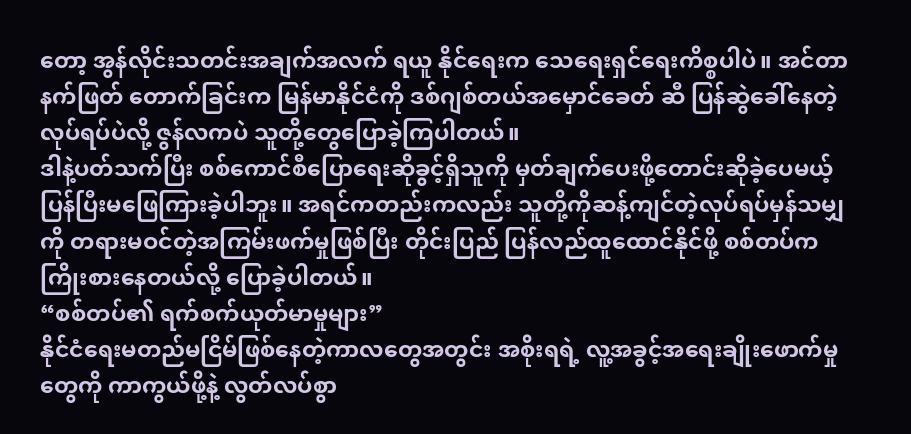တော့ အွန်လိုင်းသတင်းအချက်အလက် ရယူ နိုင်ရေးက သေရေးရှင်ရေးကိစ္စပါပဲ။ အင်တာနက်ဖြတ် တောက်ခြင်းက မြန်မာနိုင်ငံကို ဒစ်ဂျစ်တယ်အမှောင်ခေတ် ဆီ ပြန်ဆွဲခေါ်နေတဲ့လုပ်ရပ်ပဲလို့ ဇွန်လကပဲ သူတို့တွေပြောခဲ့ကြပါတယ်။
ဒါနဲ့ပတ်သက်ပြီး စစ်ကောင်စီပြောရေးဆိုခွင့်ရှိသူကို မှတ်ချက်ပေးဖို့တောင်းဆိုခဲ့ပေမယ့် ပြန်ပြီးမဖြေကြားခဲ့ပါဘူး။ အရင်ကတည်းကလည်း သူတို့ကိုဆန့်ကျင်တဲ့လုပ်ရပ်မှန်သမျှကို တရားမဝင်တဲ့အကြမ်းဖက်မှုဖြစ်ပြီး တိုင်းပြည် ပြန်လည်ထူထောင်နိုင်ဖို့ စစ်တပ်ကကြိုးစားနေတယ်လို့ ပြောခဲ့ပါတယ်။
“စစ်တပ်၏ ရက်စက်ယုတ်မာမှုများ”
နိုင်ငံရေးမတည်မငြိမ်ဖြစ်နေတဲ့ကာလတွေအတွင်း အစိုးရရဲ့ လူ့အခွင့်အရေးချိုးဖောက်မှုတွေကို ကာကွယ်ဖို့နဲ့ လွတ်လပ်စွာ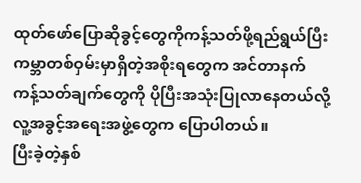ထုတ်ဖော်ပြောဆိုခွင့်တွေကိုကန့်သတ်ဖို့ရည်ရွယ်ပြီး ကမ္ဘာတစ်ဝှမ်းမှာရှိတဲ့အစိုးရတွေက အင်တာနက် ကန့်သတ်ချက်တွေကို ပိုပြီးအသုံးပြုလာနေတယ်လို့ လူ့အခွင့်အရေးအဖွဲ့တွေက ပြောပါတယ်။
ပြီးခဲ့တဲ့နှစ်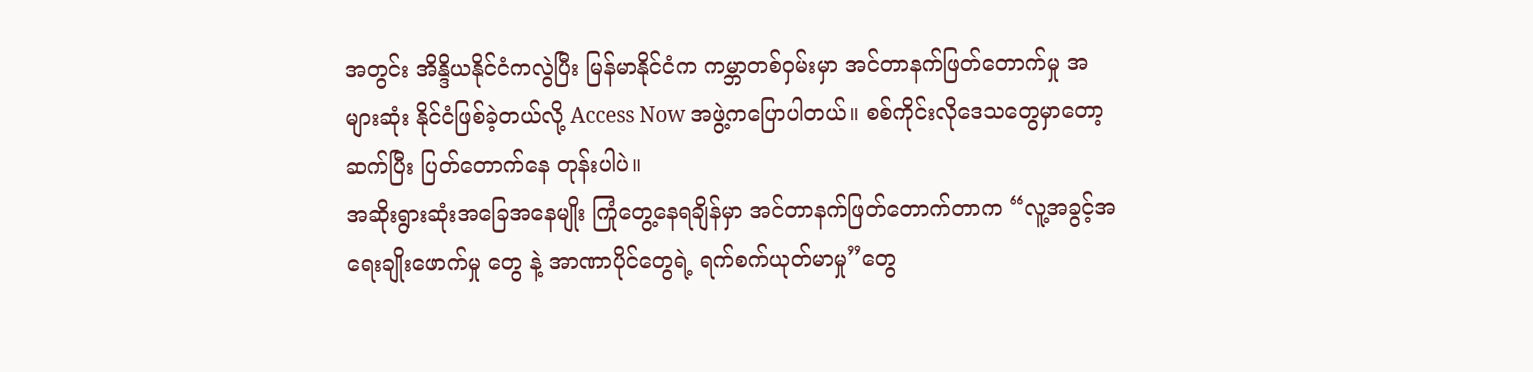အတွင်း အိန္ဒိယနိုင်ငံကလွဲပြီး မြန်မာနိုင်ငံက ကမ္ဘာတစ်ဝှမ်းမှာ အင်တာနက်ဖြတ်တောက်မှု အများဆုံး နိုင်ငံဖြစ်ခဲ့တယ်လို့ Access Now အဖွဲ့ကပြောပါတယ်။ စစ်ကိုင်းလိုဒေသတွေမှာတော့ ဆက်ပြီး ပြတ်တောက်နေ တုန်းပါပဲ။
အဆိုးရွားဆုံးအခြေအနေမျိုး ကြုံတွေ့နေရချိန်မှာ အင်တာနက်ဖြတ်တောက်တာက “လူ့အခွင့်အရေးချိုးဖောက်မှု တွေ နဲ့ အာဏာပိုင်တွေရဲ့ ရက်စက်ယုတ်မာမှု”တွေ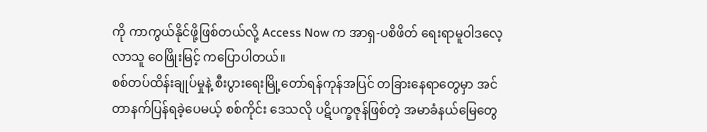ကို ကာကွယ်နိုင်ဖို့ဖြစ်တယ်လို့ Access Now က အာရှ-ပစိဖိတ် ရေးရာမူဝါဒလေ့လာသူ ဝေဖြိုးမြင့် ကပြောပါတယ်။
စစ်တပ်ထိန်းချုပ်မှုနဲ့ စီးပွားရေးမြို့တော်ရန်ကုန်အပြင် တခြားနေရာတွေမှာ အင်တာနက်ပြန်ရခဲ့ပေမယ့် စစ်ကိုင်း ဒေသလို ပဋိပက္ခဇုန်ဖြစ်တဲ့ အမာခံနယ်မြေတွေ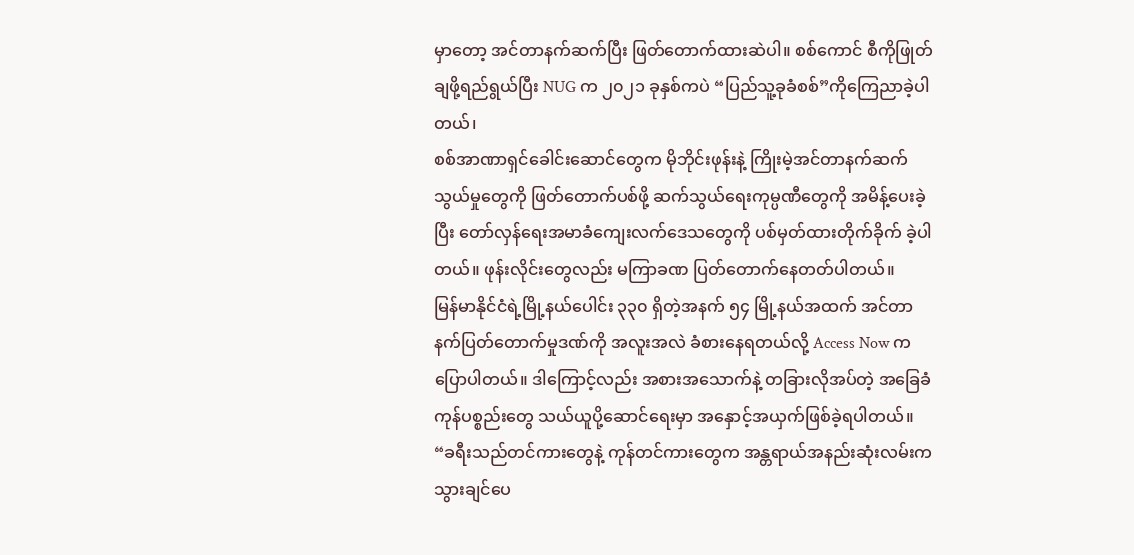မှာတော့ အင်တာနက်ဆက်ပြီး ဖြတ်တောက်ထားဆဲပါ။ စစ်ကောင် စီကိုဖြုတ်ချဖို့ရည်ရွယ်ပြီး NUG က ၂၀၂၁ ခုနှစ်ကပဲ “ပြည်သူ့ခုခံစစ်”ကိုကြေညာခဲ့ပါတယ်၊
စစ်အာဏာရှင်ခေါင်းဆောင်တွေက မိုဘိုင်းဖုန်းနဲ့ ကြိုးမဲ့အင်တာနက်ဆက်သွယ်မှုတွေကို ဖြတ်တောက်ပစ်ဖို့ ဆက်သွယ်ရေးကုမ္ပဏီတွေကို အမိန့်ပေးခဲ့ပြီး တော်လှန်ရေးအမာခံကျေးလက်ဒေသတွေကို ပစ်မှတ်ထားတိုက်ခိုက် ခဲ့ပါတယ်။ ဖုန်းလိုင်းတွေလည်း မကြာခဏ ပြတ်တောက်နေတတ်ပါတယ်။
မြန်မာနိုင်ငံရဲ့မြို့နယ်ပေါင်း ၃၃၀ ရှိတဲ့အနက် ၅၄ မြို့နယ်အထက် အင်တာနက်ပြတ်တောက်မှုဒဏ်ကို အလူးအလဲ ခံစားနေရတယ်လို့ Access Now ကပြောပါတယ်။ ဒါကြောင့်လည်း အစားအသောက်နဲ့ တခြားလိုအပ်တဲ့ အခြေခံ ကုန်ပစ္စည်းတွေ သယ်ယူပို့ဆောင်ရေးမှာ အနှောင့်အယှက်ဖြစ်ခဲ့ရပါတယ်။
“ခရီးသည်တင်ကားတွေနဲ့ ကုန်တင်ကားတွေက အန္တရာယ်အနည်းဆုံးလမ်းကသွားချင်ပေ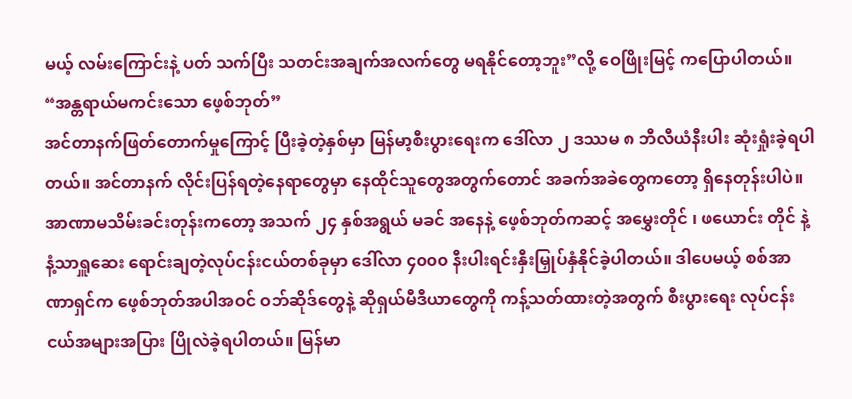မယ့် လမ်းကြောင်းနဲ့ ပတ် သက်ပြီး သတင်းအချက်အလက်တွေ မရနိုင်တော့ဘူး”လို့ ဝေဖြိုးမြင့် ကပြောပါတယ်။
“အန္တရာယ်မကင်းသော ဖေ့စ်ဘုတ်”
အင်တာနက်ဖြတ်တောက်မှုကြောင့် ပြီးခဲ့တဲ့နှစ်မှာ မြန်မာ့စီးပွားရေးက ဒေါ်လာ ၂ ဒဿမ ၈ ဘီလီယံနီးပါး ဆုံးရှုံးခဲ့ရပါ တယ်။ အင်တာနက် လိုင်းပြန်ရတဲ့နေရာတွေမှာ နေထိုင်သူတွေအတွက်တောင် အခက်အခဲတွေကတော့ ရှိနေတုန်းပါပဲ။
အာဏာမသိမ်းခင်းတုန်းကတော့ အသက် ၂၄ နှစ်အရွယ် မခင် အနေနဲ့ ဖေ့စ်ဘုတ်ကဆင့် အမွှေးတိုင် ၊ ဖယောင်း တိုင် နဲ့ နံ့သာရှူဆေး ရောင်းချတဲ့လုပ်ငန်းငယ်တစ်ခုမှာ ဒေါ်လာ ၄၀၀၀ နီးပါးရင်းနှီးမြှုပ်နှံနိုင်ခဲ့ပါတယ်။ ဒါပေမယ့် စစ်အာဏာရှင်က ဖေ့စ်ဘုတ်အပါအဝင် ဝဘ်ဆိုဒ်တွေနဲ့ ဆိုရှယ်မီဒီယာတွေကို ကန့်သတ်ထားတဲ့အတွက် စီးပွားရေး လုပ်ငန်းငယ်အများအပြား ပြိုလဲခဲ့ရပါတယ်။ မြန်မာ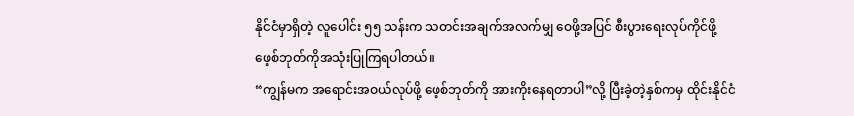နိုင်ငံမှာရှိတဲ့ လူပေါင်း ၅၅ သန်းက သတင်းအချက်အလက်မျှ ဝေဖို့အပြင် စီးပွားရေးလုပ်ကိုင်ဖို့ ဖေ့စ်ဘုတ်ကိုအသုံးပြုကြရပါတယ်။
“ကျွန်မက အရောင်းအဝယ်လုပ်ဖို့ ဖေ့စ်ဘုတ်ကို အားကိုးနေရတာပါ”လို့ ပြီးခဲ့တဲ့နှစ်ကမှ ထိုင်းနိုင်ငံ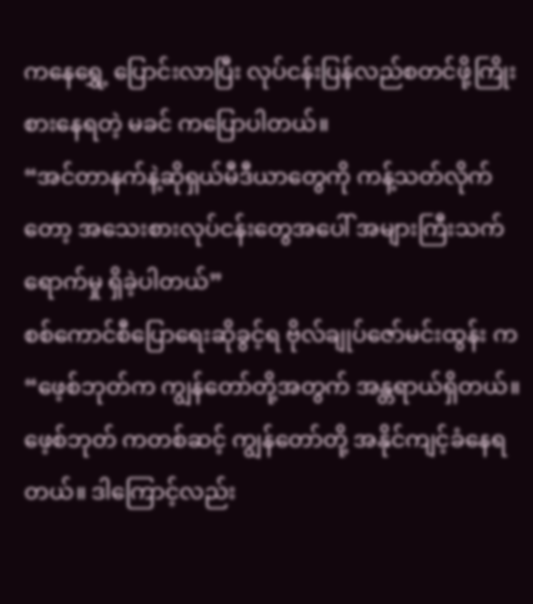ကနေရွှေ့ ပြောင်းလာပြီး လုပ်ငန်းပြန်လည်စတင်ဖို့ကြိုးစားနေရတဲ့ မခင် ကပြောပါတယ်။
“အင်တာနက်နဲ့ဆိုရှယ်မီဒီယာတွေကို ကန့်သတ်လိုက်တော့ အသေးစားလုပ်ငန်းတွေအပေါ် အများကြီးသက် ရောက်မှု ရှိခဲ့ပါတယ်”
စစ်ကောင်စီပြောရေးဆိုခွင့်ရ ဗိုလ်ချုပ်ဇော်မင်းထွန်း က “ဖေ့စ်ဘုတ်က ကျွန်တော်တို့အတွက် အန္တရာယ်ရှိတယ်။ ဖေ့စ်ဘုတ် ကတစ်ဆင့် ကျွန်တော်တို့ အနိုင်ကျင့်ခံနေရတယ်။ ဒါကြောင့်လည်း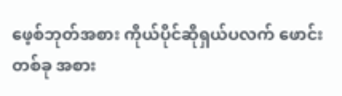ဖေ့စ်ဘုတ်အစား ကိုယ်ပိုင်ဆိုရှယ်ပလက် ဖောင်းတစ်ခု အစား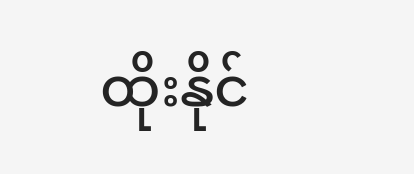ထိုးနိုင်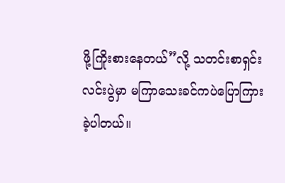ဖို့ကြိုးစားနေတယ်”လို့ သတင်းစာရှင်းလင်းပွဲမှာ မကြာသေးခင်ကပဲပြောကြားခဲ့ပါတယ်။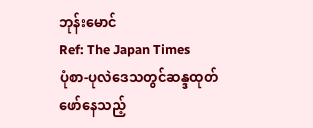ဘုန်းမောင်
Ref: The Japan Times
ပုံစာ-ပုလဲဒေသတွင်ဆန္ဒထုတ်ဖော်နေသည့်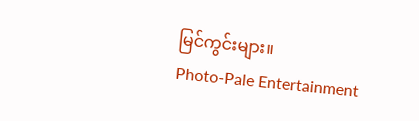မြင်ကွင်းများ။
Photo-Pale Entertainment